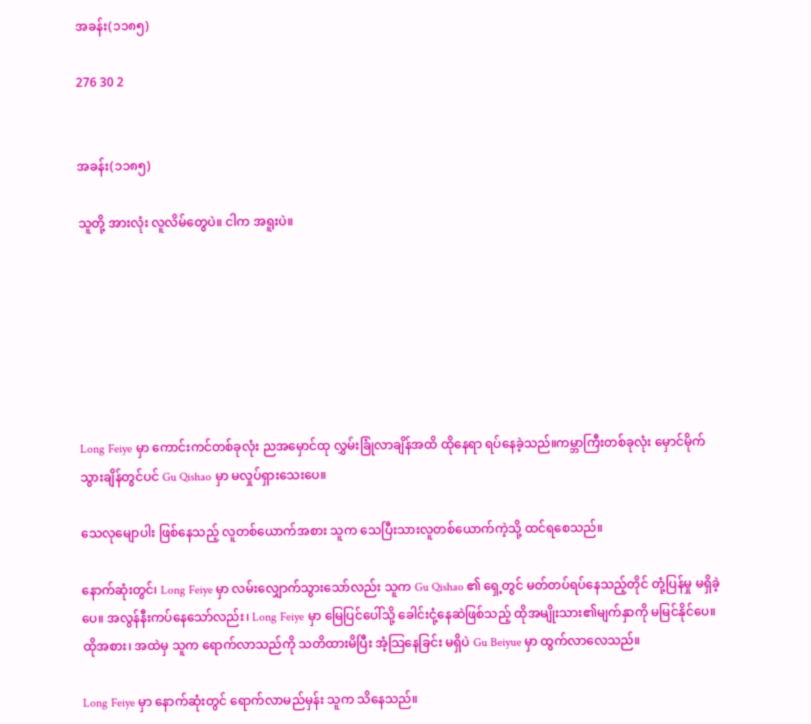အခန်း(၁၁၈၅)

276 30 2


အခန်း(၁၁၈၅)

သူတို့ အားလုံး လူလိမ်တွေပဲ။ ငါက အရူးပဲ။







Long Feiye မှာ ကောင်းကင်တစ်ခုလုံး ညအမှောင်ထု လွှမ်းခြုံလာချိန်အထိ ထိုနေရာ ရပ်နေခဲ့သည်။ကမ္ဘာကြီးတစ်ခုလုံး မှောင်မိုက်သွားချိန်တွင်ပင် Gu Qishao မှာ မလှုပ်ရှားသေးပေ။

သေလုမျောပါး ဖြစ်နေသည့် လူတစ်ယောက်အစား သူက သေပြီးသားလူတစ်ယောက်ကဲ့သို့ ထင်ရစေသည်။

နောက်ဆုံးတွင်၊ Long Feiye မှာ လမ်းလျှောက်သွားသော်လည်း သူက Gu Qishao ၏ ရှေ့တွင် မတ်တပ်ရပ်နေသည့်တိုင် တုံ့ပြန်မှု မရှိခဲ့ပေ။ အလွန်နီးကပ်နေသော်လည်း၊ Long Feiye မှာ မြေပြင်ပေါ်သို့ ခေါင်းငုံ့နေဆဲဖြစ်သည့် ထိုအမျိုးသား၏မျက်နှာကို မမြင်နိုင်ပေ။ ထိုအစား၊ အထဲမှ သူက ရောက်လာသည်ကို သတိထားမိပြီး အံ့သြနေခြင်း မရှိပဲ Gu Beiyue မှာ ထွက်လာလေသည်။

Long Feiye မှာ နောက်ဆုံးတွင် ရောက်လာမည်မှန်း သူက သိနေသည်။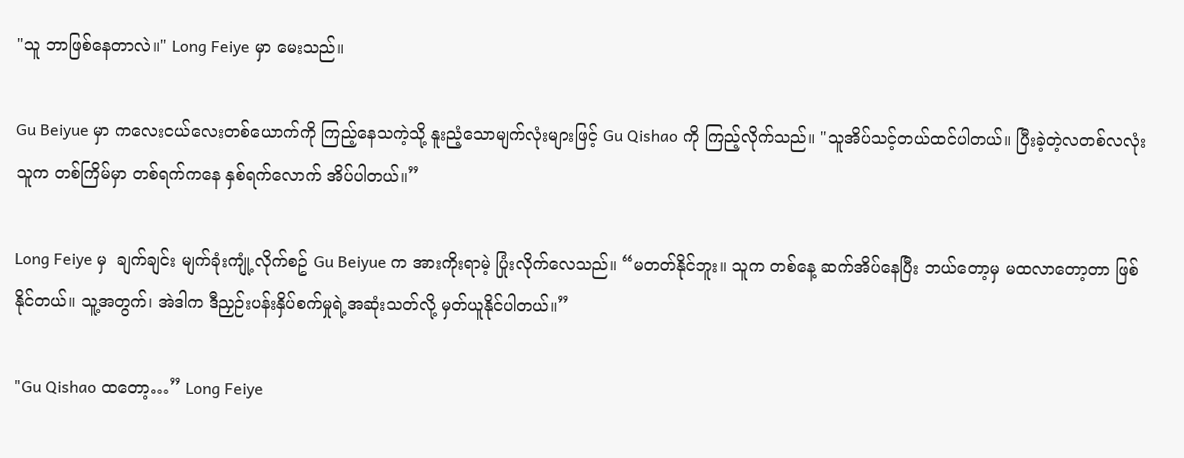"သူ ဘာဖြစ်နေတာလဲ။" Long Feiye မှာ မေးသည်။

Gu Beiyue မှာ ကလေးငယ်လေးတစ်ယောက်ကို ကြည့်နေသကဲ့သို့ နူးညံ့သောမျက်လုံးများဖြင့် Gu Qishao ကို ကြည့်လိုက်သည်။ "သူအိပ်သင့်တယ်ထင်ပါတယ်။ ပြီးခဲ့တဲ့လတစ်လလုံး သူက တစ်ကြိမ်မှာ တစ်ရက်ကနေ နှစ်ရက်လောက် အိပ်ပါတယ်။”

Long Feiye မှ  ချက်ချင်း မျက်ခုံးကျုံ့လိုက်စဥ် Gu Beiyue က အားကိုးရာမဲ့ ပြုံးလိုက်လေသည်။ “မတတ်နိုင်ဘူး။ သူက တစ်နေ့ ဆက်အိပ်နေပြီး ဘယ်တော့မှ မထလာတော့တာ ဖြစ်နိုင်တယ်။ သူ့အတွက်၊ အဲဒါက ဒီညှဉ်းပန်းနှိပ်စက်မှုရဲ့အဆုံးသတ်လို့ မှတ်ယူနိုင်ပါတယ်။”

"Gu Qishao ထတော့…” Long Feiye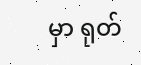မှာ ရုတ်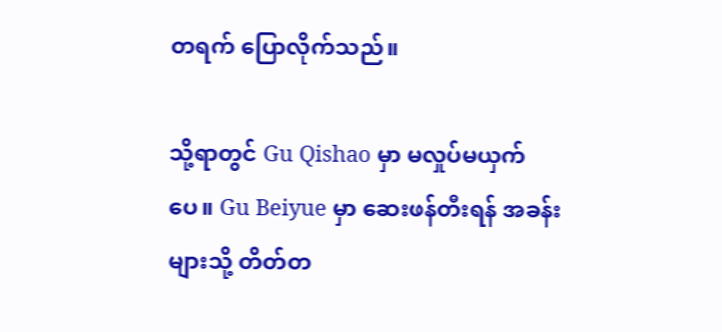တရက် ပြောလိုက်သည်။

သို့ရာတွင် Gu Qishao မှာ မလှုပ်မယှက်ပေ။ Gu Beiyue မှာ ဆေးဖန်တီးရန် အခန်းများသို့ တိတ်တ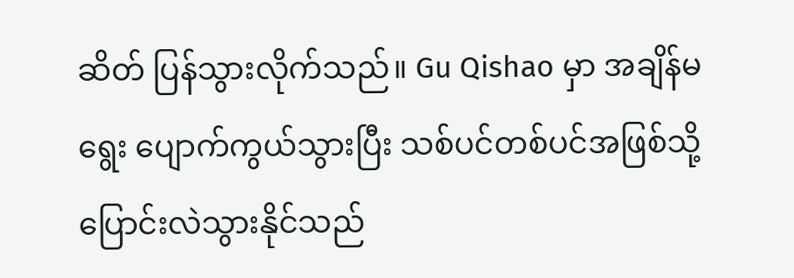ဆိတ် ပြန်သွားလိုက်သည်။ Gu Qishao မှာ အချိန်မရွေး ပျောက်ကွယ်သွားပြီး သစ်ပင်တစ်ပင်အဖြစ်သို့ ပြောင်းလဲသွားနိုင်သည်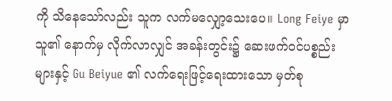ကို သိနေသော်လည်း သူက လက်မလျှော့သေးပေ။ Long Feiye မှာ သူ၏ နောက်မှ လိုက်လာလျှင် အခန်းတွင်း၌ ဆေးဖက်ဝင်ပစ္စည်းများနှင့် Gu Beiyue ၏ လက်ရေးဖြင့်ရေးထားသော မှတ်စု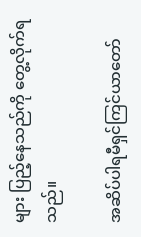များ ပြည့်နေသည်ကို တွေ့လိုက်ရသည်။

အဆိပ်ပါရမီရှင်ကြင်ယာတော်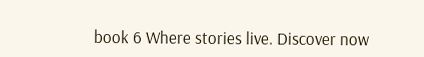book 6 Where stories live. Discover now